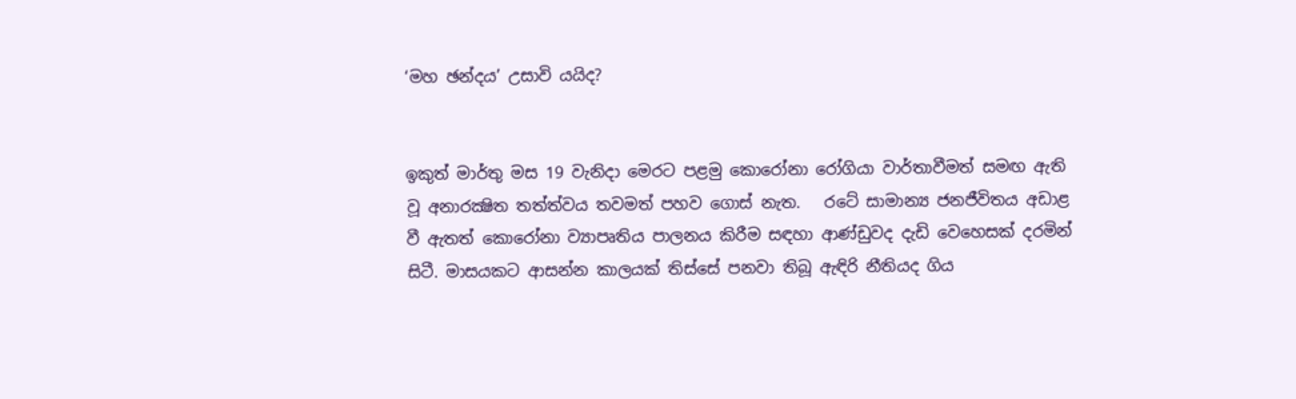‘මහ ඡන්දය’ උසාවි යයිද?


ඉකුත් මාර්තු මස 19 වැනිදා මෙරට පළමු කොරෝනා රෝගියා වාර්තාවීමත් සමඟ ඇති වූ අනාරක්‍ෂිත තත්ත්වය තවමත් පහව ගොස් නැත.   රටේ සාමාන්‍ය ජනජීවිතය අඩාළ වී ඇතත් කොරෝනා ව්‍යාපෘතිය පාලනය කිරීම සඳහා ආණ්ඩුවද දැඩි වෙහෙසක් දරමින් සිටී. මාසයකට ආසන්න කාලයක් තිස්සේ පනවා තිබූ ඇඳිරි නීතියද ගිය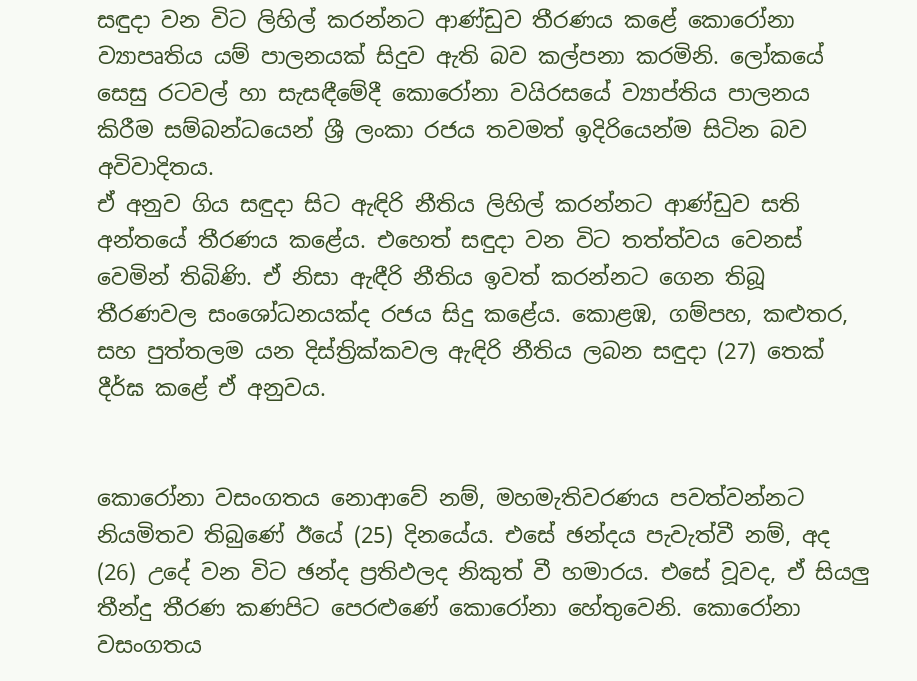සඳුදා වන විට ලිහිල් කරන්නට ආණ්ඩුව තීරණය කළේ කොරෝනා ව්‍යාපෘතිය යම් පාලනයක් සිදුව ඇති බව කල්පනා කරමිනි. ලෝකයේ සෙසු රටවල් හා සැසඳීමේදී කොරෝනා වයිරසයේ ව්‍යාප්තිය පාලනය කිරීම සම්බන්ධයෙන් ශ්‍රී ලංකා රජය තවමත් ඉදිරියෙන්ම සිටින බව අවිවාදිතය.
ඒ අනුව ගිය සඳුදා සිට ඇඳිරි නීතිය ලිහිල් කරන්නට ආණ්ඩුව සති අන්තයේ තීරණය කළේය. එහෙත් සඳුදා වන විට තත්ත්වය වෙනස් වෙමින් තිබිණි. ඒ නිසා ඇඳීරි නීතිය ඉවත් කරන්නට ගෙන තිබූ තීරණවල සංශෝධනයක්ද රජය සිදු කළේය. කොළඹ, ගම්පහ, කළුතර, සහ පුත්තලම යන දිස්ත්‍රික්කවල ඇඳිරි නීතිය ලබන සඳුදා (27) තෙක් දීර්ඝ කළේ ඒ අනුවය.


කොරෝනා වසංගතය නොආවේ නම්, මහමැතිවරණය පවත්වන්නට නියමිතව තිබුණේ ඊයේ (25) දිනයේය. එසේ ඡන්දය පැවැත්වී නම්, අද (26) උදේ වන විට ඡන්ද ප්‍රතිඵලද නිකුත් වී හමාරය. එසේ වූවද, ඒ සියලු තීන්දු තීරණ කණපිට පෙරළුණේ කොරෝනා හේතුවෙනි. කොරෝනා වසංගතය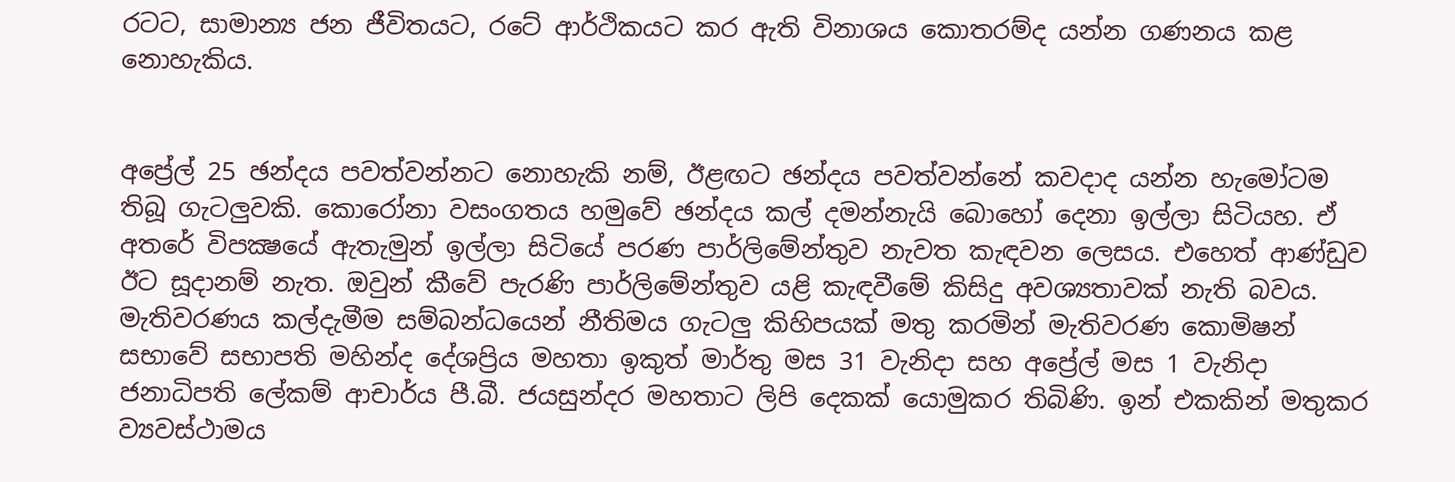රටට, සාමාන්‍ය ජන ජීවිතයට, රටේ ආර්ථිකයට කර ඇති විනාශය කොතරම්ද යන්න ගණනය කළ නොහැකිය.


අප්‍රේල් 25 ඡන්දය පවත්වන්නට නොහැකි නම්, ඊළඟට ඡන්දය පවත්වන්නේ කවදාද යන්න හැමෝටම තිබූ ගැටලුවකි. කොරෝනා වසංගතය හමුවේ ඡන්දය කල් දමන්නැයි බොහෝ දෙනා ඉල්ලා සිටියහ. ඒ අතරේ විපක්‍ෂයේ ඇතැමුන් ඉල්ලා සිටියේ පරණ පාර්ලිමේන්තුව නැවත කැඳවන ලෙසය. එහෙත් ආණ්ඩුව ඊට සූදානම් නැත. ඔවුන් කීවේ පැරණි පාර්ලිමේන්තුව යළි කැඳවීමේ කිසිදු අවශ්‍යතාවක් නැති බවය. මැතිවරණය කල්දැමීම සම්බන්ධයෙන් නීතිමය ගැටලු කිහිපයක් මතු කරමින් මැතිවරණ කොමිෂන් සභාවේ සභාපති මහින්ද දේශප්‍රිය මහතා ඉකුත් මාර්තු මස 31 වැනිදා සහ අප්‍රේල් මස 1 වැනිදා ජනාධිපති ලේකම් ආචාර්ය පී.බී. ජයසුන්දර මහතාට ලිපි දෙකක් යොමුකර තිබිණි. ඉන් එකකින් මතුකර ව්‍යවස්ථාමය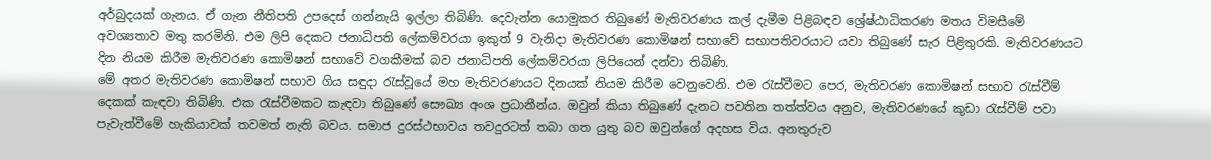අර්බුදයක් ගැනය. ඒ ගැන නීතිපති උපදෙස් ගන්නැයි ඉල්ලා තිබිණි. දෙවැන්න යොමුකර තිබුණේ මැතිවරණය කල් දැමීම පිළිබඳව ශ්‍රේෂ්ඨාධිකරණ මතය විමසීමේ අවශ්‍යතාව මතු කරමිනි. එම ලිපි දෙකට ජනාධිපති ලේකම්වරයා ඉකුත් 9 වැනිදා මැතිවරණ කොමිෂන් සභාවේ සභාපතිවරයාට යවා තිබුණේ සැර පිළිතුරකි. මැතිවරණයට දින නියම කිරීම මැතිවරණ කොමිෂන් සභාවේ වගකීමක් බව ජනාධිපති ලේකම්වරයා ලිපියෙන් දන්වා තිබිණි.
මේ අතර මැතිවරණ කොමිෂන් සභාව ගිය සඳුදා රැස්වූයේ මහ මැතිවරණයට දිනයක් නියම කිරීම වෙනුවෙනි. එම රැස්වීමට පෙර, මැතිවරණ කොමිෂන් සභාව රැස්වීම් දෙකක් කැඳවා තිබිණි. එක රැස්වීමකට කැඳවා තිබුණේ සෞඛ්‍ය අංශ ප්‍රධානීන්ය. ඔවුන් කියා තිබුණේ දැනට පවතින තත්ත්වය අනුව, මැතිවරණයේ කුඩා රැස්වීම් පවා පැවැත්වීමේ හැකියාවක් තවමත් නැති බවය. සමාජ දුරස්ථභාවය තවදුරටත් තබා ගත යුතු බව ඔවුන්ගේ අදහස විය. අනතුරුව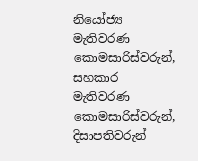නියෝජ්‍ය මැතිවරණ කොමසාරිස්වරුන්, සහකාර මැතිවරණ කොමසාරිස්වරුන්, දිසාපතිවරුන්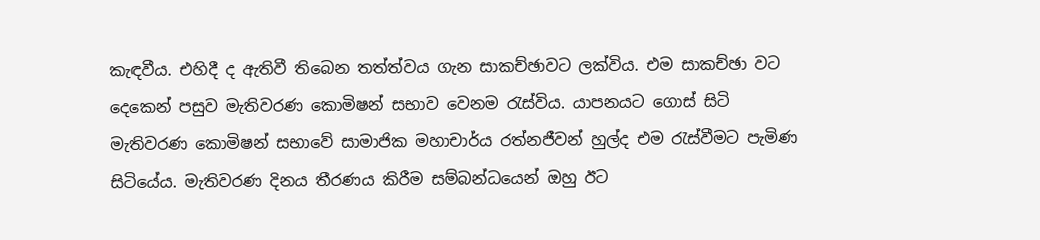කැඳවීය. එහිදී ද ඇතිවී තිබෙන තත්ත්වය ගැන සාකච්ඡාවට ලක්විය. එම සාකච්ඡා වට දෙකෙන් පසුව මැතිවරණ කොමිෂන් සභාව වෙනම රැස්විය. යාපනයට ගොස් සිටි මැතිවරණ කොමිෂන් සභාවේ සාමාජික මහාචාර්ය රත්නජීවන් හුල්ද එම රැස්වීමට පැමිණ සිටියේය. මැතිවරණ දිනය තීරණය කිරීම සම්බන්ධයෙන් ඔහු ඊට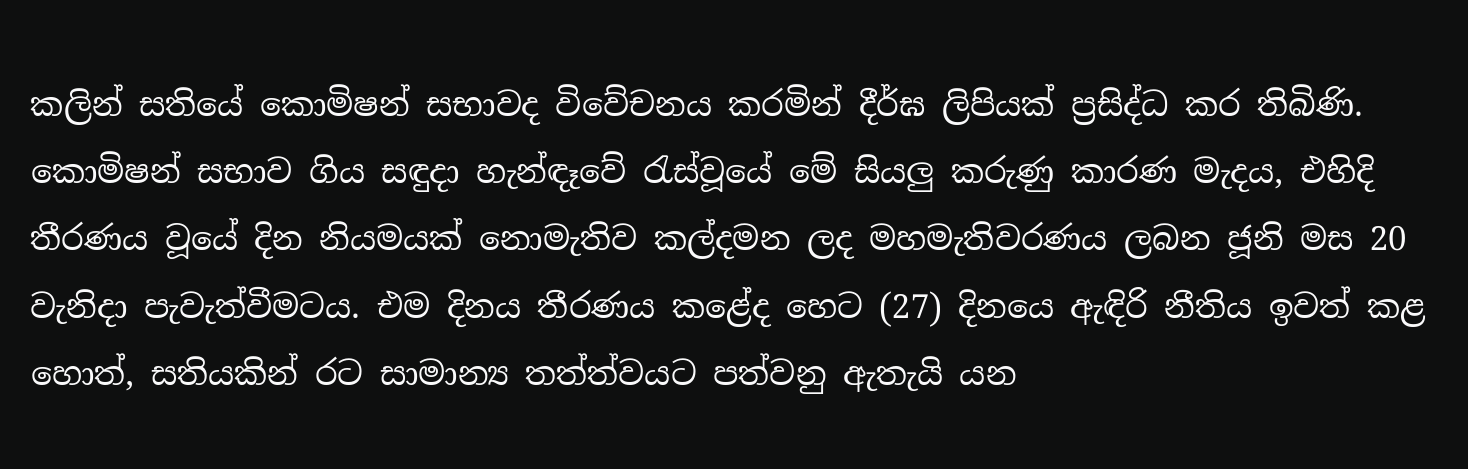කලින් සතියේ කොමිෂන් සභාවද විවේචනය කරමින් දීර්ඝ ලිපියක් ප්‍රසිද්ධ කර තිබිණි. කොමිෂන් සභාව ගිය සඳුදා හැන්ඳෑවේ රැස්වූයේ මේ සියලු කරුණු කාරණ මැදය, එහිදි තීරණය වූයේ දින නියමයක් නොමැතිව කල්දමන ලද මහමැතිවරණය ලබන ජූනි මස 20 වැනිදා පැවැත්වීමටය. එම දිනය තීරණය කළේද හෙට (27) දිනයෙ ඇඳිරි නීතිය ඉවත් කළ හොත්, සතියකින් රට සාමාන්‍ය තත්ත්වයට පත්වනු ඇතැයි යන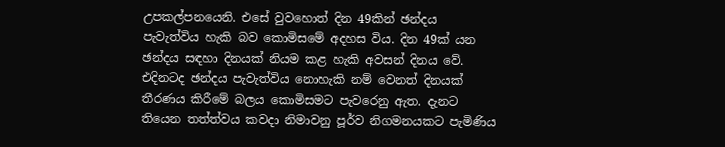උපකල්පනයෙනි. එසේ වුවහොත් දින 49කින් ඡන්දය පැවැත්විය හැකි බව කොමිසමේ අදහස විය. දින 49ක් යන ඡන්දය සඳහා දිනයක් නියම කළ හැකි අවසන් දිනය වේ. එදිනටද ඡන්දය පැවැත්විය නොහැකි නම් වෙනත් දිනයක් තීරණය කිරීමේ බලය කොමිසමට පැවරෙනු ඇත. දැනට තියෙන තත්ත්වය කවදා නිමාවනු පූර්ව නිගමනයකට පැමිණිය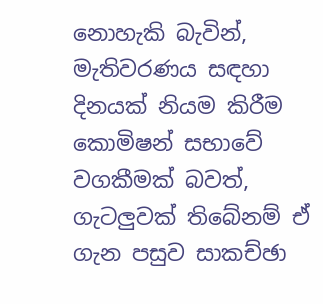නොහැකි බැවින්, මැතිවරණය සඳහා දිනයක් නියම කිරීම කොමිෂන් සභාවේ වගකීමක් බවත්, ගැටලුවක් තිබේනම් ඒ ගැන පසුව සාකච්ඡා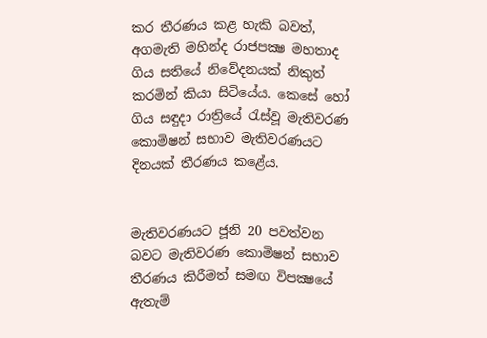කර තීරණය කළ හැකි බවත්, අගමැති මහින්ද රාජපක්‍ෂ මහතාද ගිය සතියේ නිවේදනයක් නිකුත් කරමින් කියා සිටියේය. කෙසේ හෝ ගිය සඳුදා රාත්‍රියේ රැස්වූ මැතිවරණ කොමිෂන් සභාව මැතිවරණයට දිනයක් තීරණය කළේය.


මැතිවරණයට ජූනි 20 පවත්වන බවට මැතිවරණ කොමිෂන් සභාව තීරණය කිරීමත් සමඟ විපක්‍ෂයේ ඇතැම්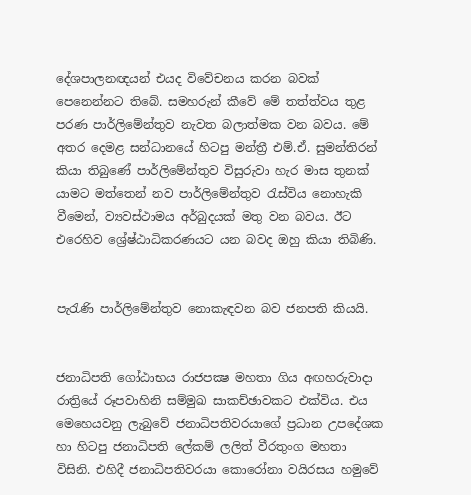දේශපාලනඥයන් එයද විවේචනය කරන බවක් පෙනෙන්නට තිබේ. සමහරුන් කීවේ මේ තත්ත්වය තුළ පරණ පාර්ලිමේන්තුව නැවත බලාත්මක වන බවය. මේ අතර දෙමළ සන්ධානයේ හිටපු මන්ත්‍රී එම්.ඒ. සුමන්තිරන් කියා තිබුණේ පාර්ලිමේන්තුව විසුරුවා හැර මාස තුනක් යාමට මත්තෙන් නව පාර්ලිමේන්තුව රැස්විය නොහැකි වීමෙන්, ව්‍යවස්ථාමය අර්බුදයක් මතු වන බවය. ඊට එරෙහිව ශ්‍රේෂ්ඨාධිකරණයට යන බවද ඔහු කියා තිබිණි.


පැරැණි පාර්ලිමේන්තුව නොකැඳවන බව ජනපති කියයි.


ජනාධිපති ගෝඨාභය රාජපක්‍ෂ මහතා ගිය අඟහරුවාදා රාත්‍රියේ රූපවාහිනි සම්මුඛ සාකච්ඡාවකට එක්විය. එය මෙහෙයවනු ලැබුවේ ජනාධිපතිවරයාගේ ප්‍රධාන උපදේශක හා හිටපු ජනාධිපති ලේකම් ලලිත් වීරතුංග මහතා විසිනි. එහිදී ජනාධිපතිවරයා කොරෝනා වයිරසය හමුවේ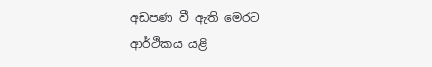අඩපණ වී ඇති මෙරට ආර්ථිකය යළි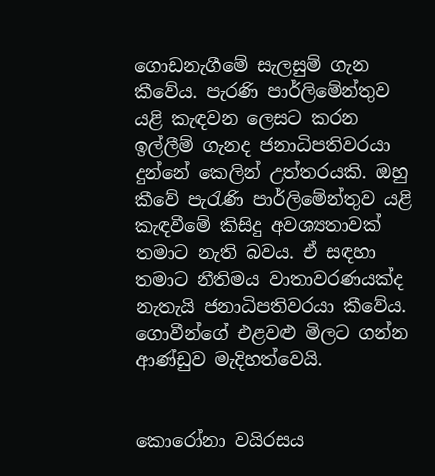ගොඩනැගීමේ සැලසුම් ගැන කීවේය. පැරණි පාර්ලිමේන්තුව යළි කැඳවන ලෙසට කරන ඉල්ලීම් ගැනද ජනාධිපතිවරයා දුන්නේ කෙලින් උත්තරයකි. ඔහු කීවේ පැරැණි පාර්ලිමේන්තුව යළි කැඳවීමේ කිසිදු අවශ්‍යතාවක් තමාට නැති බවය. ඒ සඳහා තමාට නීතිමය වාතාවරණයක්ද නැතැයි ජනාධිපතිවරයා කීවේය.
ගොවීන්ගේ එළවළු මිලට ගන්න ආණ්ඩුව මැදිහත්වෙයි.


කොරෝනා වයිරසය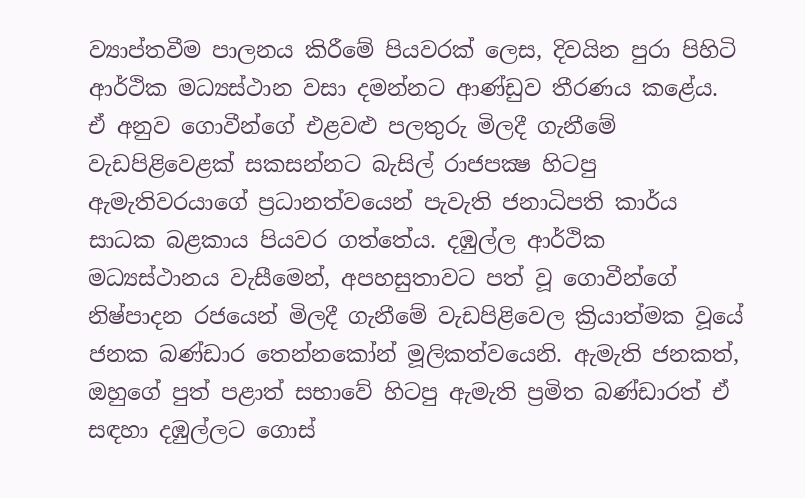ව්‍යාප්තවීම පාලනය කිරීමේ පියවරක් ලෙස, දිවයින පුරා පිහිටි ආර්ථික මධ්‍යස්ථාන වසා දමන්නට ආණ්ඩුව තීරණය කළේය. ඒ අනුව ගොවීන්ගේ එළවළු පලතුරු මිලදී ගැනීමේ වැඩපිළිවෙළක් සකසන්නට බැසිල් රාජපක්‍ෂ හිටපු ඇමැතිවරයාගේ ප්‍රධානත්වයෙන් පැවැති ජනාධිපති කාර්ය සාධක බළකාය පියවර ගත්තේය. දඹුල්ල ආර්ථික මධ්‍යස්ථානය වැසීමෙන්, අපහසුතාවට පත් වූ ගොවීන්ගේ නිෂ්පාදන රජයෙන් මිලදී ගැනීමේ වැඩපිළිවෙල ක්‍රියාත්මක වූයේ ජනක බණ්ඩාර තෙන්නකෝන් මූලිකත්වයෙනි. ඇමැති ජනකත්, ඔහුගේ පුත් පළාත් සභාවේ හිටපු ඇමැති ප්‍රමිත බණ්ඩාරත් ඒ සඳහා දඹුල්ලට ගොස්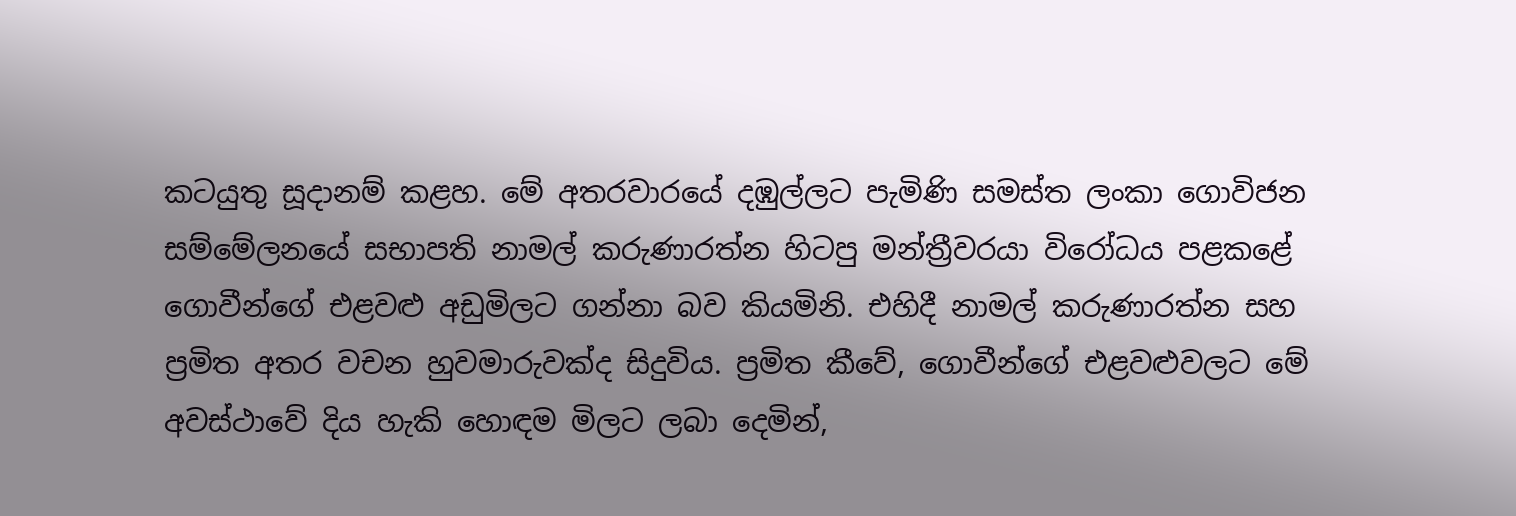කටයුතු සූදානම් කළහ. මේ අතරවාරයේ දඹුල්ලට පැමිණි සමස්ත ලංකා ගොවිජන සම්මේලනයේ සභාපති නාමල් කරුණාරත්න හිටපු මන්ත්‍රීවරයා විරෝධය පළකළේ ගොවීන්ගේ එළවළු අඩුමිලට ගන්නා බව කියමිනි. එහිදී නාමල් කරුණාරත්න සහ ප්‍රමිත අතර වචන හුවමාරුවක්ද සිදුවිය. ප්‍රමිත කීවේ, ගොවීන්ගේ එළවළුවලට මේ අවස්ථාවේ දිය හැකි හොඳම මිලට ලබා දෙමින්,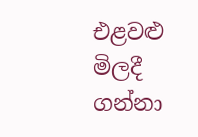එළවළු මිලදී ගන්නා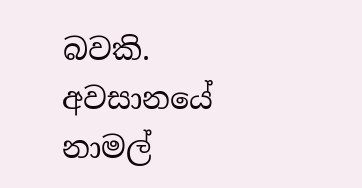බවකි. අවසානයේ නාමල්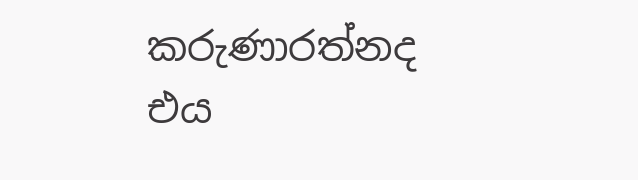කරුණාරත්නද එය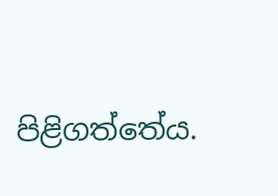පිළිගත්තේය.